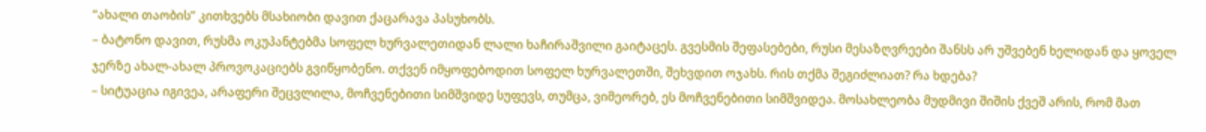“ახალი თაობის” კითხვებს მსახიობი დავით ქაცარავა პასუხობს.
– ბატონო დავით, რუსმა ოკუპანტებმა სოფელ ხურვალეთიდან ლალი ხაჩირაშვილი გაიტაცეს. გვესმის შეფასებები, რუსი მესაზღვრეები შანსს არ უშვებენ ხელიდან და ყოველ ჯერზე ახალ-ახალ პროვოკაციებს გვიწყობენო. თქვენ იმყოფებოდით სოფელ ხურვალეთში, შეხვდით ოჯახს. რის თქმა შეგიძლიათ? რა ხდება?
– სიტუაცია იგივეა, არაფერი შეცვლილა, მოჩვენებითი სიმშვიდე სუფევს, თუმცა, ვიმეორებ, ეს მოჩვენებითი სიმშვიდეა. მოსახლეობა მუდმივი შიშის ქვეშ არის, რომ მათ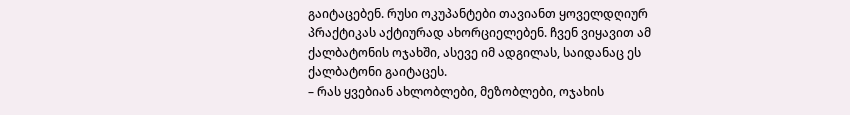გაიტაცებენ. რუსი ოკუპანტები თავიანთ ყოველდღიურ პრაქტიკას აქტიურად ახორციელებენ. ჩვენ ვიყავით ამ ქალბატონის ოჯახში, ასევე იმ ადგილას, საიდანაც ეს ქალბატონი გაიტაცეს.
– რას ყვებიან ახლობლები, მეზობლები, ოჯახის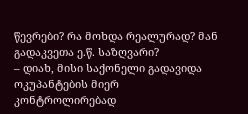წევრები? რა მოხდა რეალურად? მან გადაკვეთა ე.წ. საზღვარი?
– დიახ, მისი საქონელი გადავიდა ოკუპანტების მიერ კონტროლირებად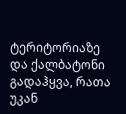ტერიტორიაზე და ქალბატონი გადაჰყვა, რათა უკან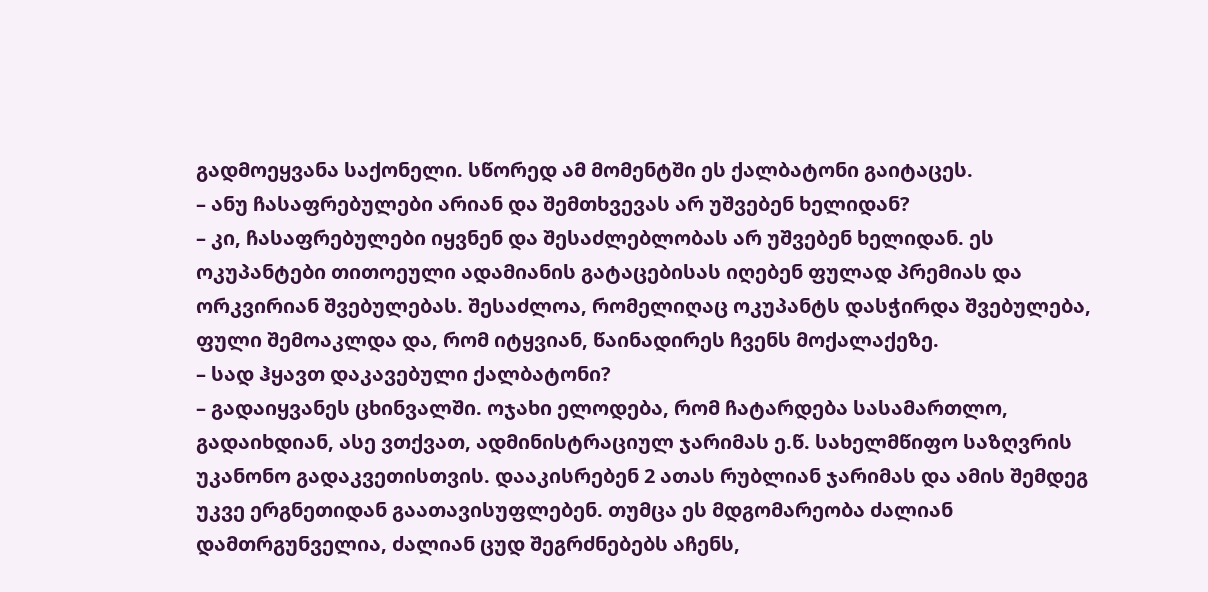გადმოეყვანა საქონელი. სწორედ ამ მომენტში ეს ქალბატონი გაიტაცეს.
– ანუ ჩასაფრებულები არიან და შემთხვევას არ უშვებენ ხელიდან?
– კი, ჩასაფრებულები იყვნენ და შესაძლებლობას არ უშვებენ ხელიდან. ეს ოკუპანტები თითოეული ადამიანის გატაცებისას იღებენ ფულად პრემიას და ორკვირიან შვებულებას. შესაძლოა, რომელიღაც ოკუპანტს დასჭირდა შვებულება, ფული შემოაკლდა და, რომ იტყვიან, წაინადირეს ჩვენს მოქალაქეზე.
– სად ჰყავთ დაკავებული ქალბატონი?
– გადაიყვანეს ცხინვალში. ოჯახი ელოდება, რომ ჩატარდება სასამართლო, გადაიხდიან, ასე ვთქვათ, ადმინისტრაციულ ჯარიმას ე.წ. სახელმწიფო საზღვრის უკანონო გადაკვეთისთვის. დააკისრებენ 2 ათას რუბლიან ჯარიმას და ამის შემდეგ უკვე ერგნეთიდან გაათავისუფლებენ. თუმცა ეს მდგომარეობა ძალიან დამთრგუნველია, ძალიან ცუდ შეგრძნებებს აჩენს,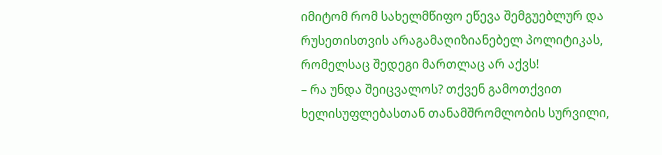იმიტომ რომ სახელმწიფო ეწევა შემგუებლურ და რუსეთისთვის არაგამაღიზიანებელ პოლიტიკას, რომელსაც შედეგი მართლაც არ აქვს!
– რა უნდა შეიცვალოს? თქვენ გამოთქვით ხელისუფლებასთან თანამშრომლობის სურვილი,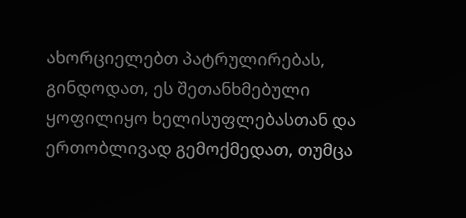ახორციელებთ პატრულირებას, გინდოდათ, ეს შეთანხმებული ყოფილიყო ხელისუფლებასთან და ერთობლივად გემოქმედათ, თუმცა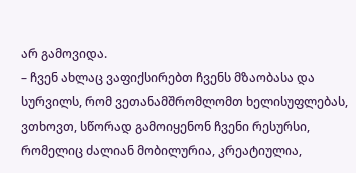არ გამოვიდა.
– ჩვენ ახლაც ვაფიქსირებთ ჩვენს მზაობასა და სურვილს, რომ ვეთანამშრომლომთ ხელისუფლებას, ვთხოვთ, სწორად გამოიყენონ ჩვენი რესურსი, რომელიც ძალიან მობილურია, კრეატიულია,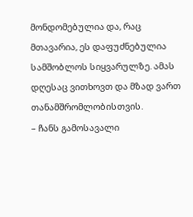მონდომებულია და, რაც მთავარია, ეს დაფუძნებულია სამშობლოს სიყვარულზე. ამას დღესაც ვითხოვთ და მზად ვართ თანამშრომლობისთვის.
– ჩანს გამოსავალი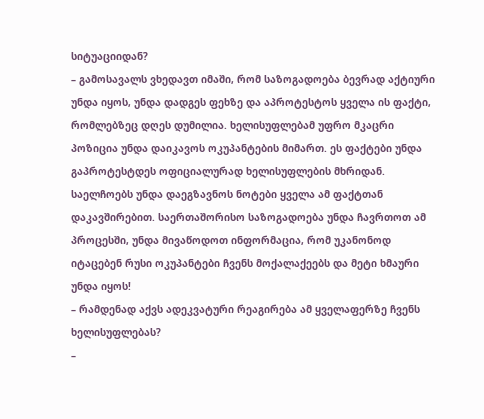სიტუაციიდან?
– გამოსავალს ვხედავთ იმაში, რომ საზოგადოება ბევრად აქტიური უნდა იყოს, უნდა დადგეს ფეხზე და აპროტესტოს ყველა ის ფაქტი, რომლებზეც დღეს დუმილია. ხელისუფლებამ უფრო მკაცრი პოზიცია უნდა დაიკავოს ოკუპანტების მიმართ. ეს ფაქტები უნდა გაპროტესტდეს ოფიციალურად ხელისუფლების მხრიდან. საელჩოებს უნდა დაეგზავნოს ნოტები ყველა ამ ფაქტთან დაკავშირებით. საერთაშორისო საზოგადოება უნდა ჩავრთოთ ამ პროცესში, უნდა მივაწოდოთ ინფორმაცია, რომ უკანონოდ იტაცებენ რუსი ოკუპანტები ჩვენს მოქალაქეებს და მეტი ხმაური უნდა იყოს!
– რამდენად აქვს ადეკვატური რეაგირება ამ ყველაფერზე ჩვენს ხელისუფლებას?
–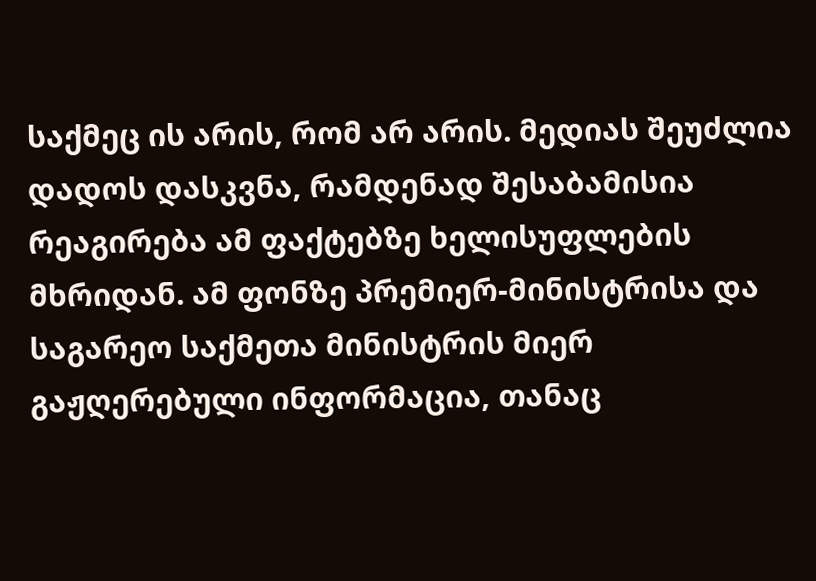საქმეც ის არის, რომ არ არის. მედიას შეუძლია დადოს დასკვნა, რამდენად შესაბამისია რეაგირება ამ ფაქტებზე ხელისუფლების მხრიდან. ამ ფონზე პრემიერ-მინისტრისა და საგარეო საქმეთა მინისტრის მიერ გაჟღერებული ინფორმაცია, თანაც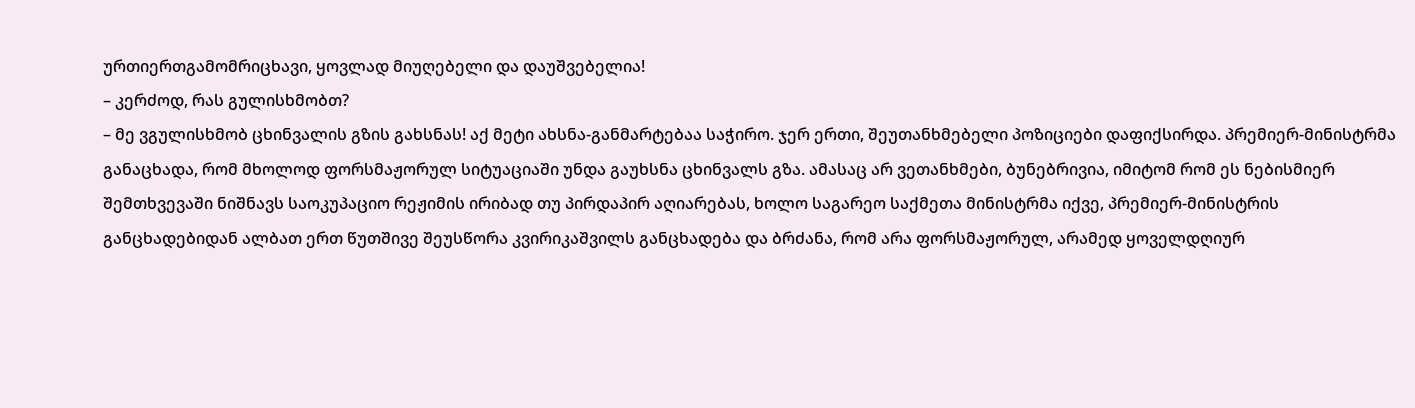ურთიერთგამომრიცხავი, ყოვლად მიუღებელი და დაუშვებელია!
– კერძოდ, რას გულისხმობთ?
– მე ვგულისხმობ ცხინვალის გზის გახსნას! აქ მეტი ახსნა-განმარტებაა საჭირო. ჯერ ერთი, შეუთანხმებელი პოზიციები დაფიქსირდა. პრემიერ-მინისტრმა განაცხადა, რომ მხოლოდ ფორსმაჟორულ სიტუაციაში უნდა გაუხსნა ცხინვალს გზა. ამასაც არ ვეთანხმები, ბუნებრივია, იმიტომ რომ ეს ნებისმიერ შემთხვევაში ნიშნავს საოკუპაციო რეჟიმის ირიბად თუ პირდაპირ აღიარებას, ხოლო საგარეო საქმეთა მინისტრმა იქვე, პრემიერ-მინისტრის განცხადებიდან ალბათ ერთ წუთშივე შეუსწორა კვირიკაშვილს განცხადება და ბრძანა, რომ არა ფორსმაჟორულ, არამედ ყოველდღიურ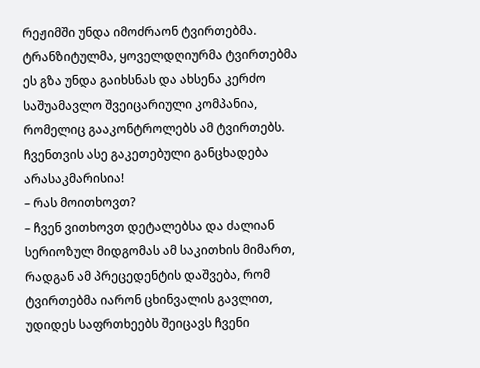რეჟიმში უნდა იმოძრაონ ტვირთებმა. ტრანზიტულმა, ყოველდღიურმა ტვირთებმა ეს გზა უნდა გაიხსნას და ახსენა კერძო საშუამავლო შვეიცარიული კომპანია, რომელიც გააკონტროლებს ამ ტვირთებს. ჩვენთვის ასე გაკეთებული განცხადება არასაკმარისია!
– რას მოითხოვთ?
– ჩვენ ვითხოვთ დეტალებსა და ძალიან სერიოზულ მიდგომას ამ საკითხის მიმართ, რადგან ამ პრეცედენტის დაშვება, რომ ტვირთებმა იარონ ცხინვალის გავლით, უდიდეს საფრთხეებს შეიცავს ჩვენი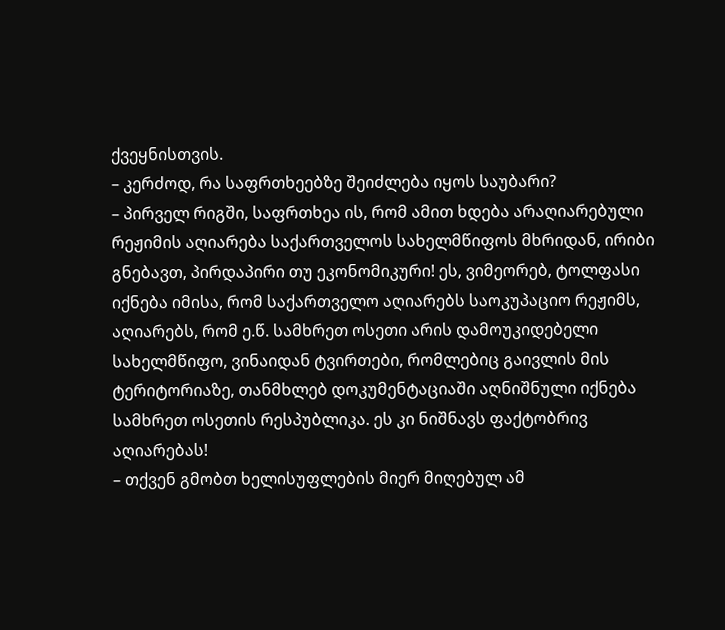ქვეყნისთვის.
– კერძოდ, რა საფრთხეებზე შეიძლება იყოს საუბარი?
– პირველ რიგში, საფრთხეა ის, რომ ამით ხდება არაღიარებული რეჟიმის აღიარება საქართველოს სახელმწიფოს მხრიდან, ირიბი გნებავთ, პირდაპირი თუ ეკონომიკური! ეს, ვიმეორებ, ტოლფასი იქნება იმისა, რომ საქართველო აღიარებს საოკუპაციო რეჟიმს, აღიარებს, რომ ე.წ. სამხრეთ ოსეთი არის დამოუკიდებელი სახელმწიფო, ვინაიდან ტვირთები, რომლებიც გაივლის მის ტერიტორიაზე, თანმხლებ დოკუმენტაციაში აღნიშნული იქნება სამხრეთ ოსეთის რესპუბლიკა. ეს კი ნიშნავს ფაქტობრივ აღიარებას!
– თქვენ გმობთ ხელისუფლების მიერ მიღებულ ამ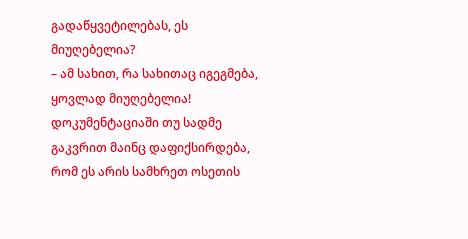გადაწყვეტილებას, ეს მიუღებელია?
– ამ სახით, რა სახითაც იგეგმება, ყოვლად მიუღებელია! დოკუმენტაციაში თუ სადმე გაკვრით მაინც დაფიქსირდება, რომ ეს არის სამხრეთ ოსეთის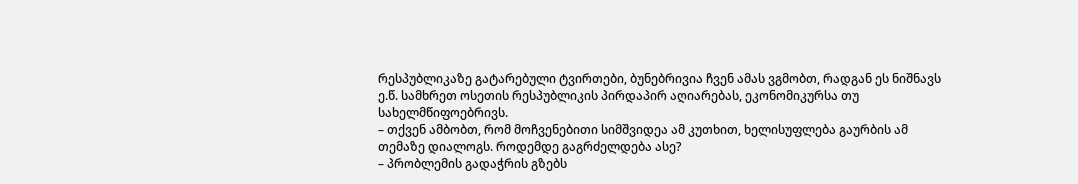რესპუბლიკაზე გატარებული ტვირთები, ბუნებრივია ჩვენ ამას ვგმობთ, რადგან ეს ნიშნავს ე.წ. სამხრეთ ოსეთის რესპუბლიკის პირდაპირ აღიარებას, ეკონომიკურსა თუ სახელმწიფოებრივს.
– თქვენ ამბობთ, რომ მოჩვენებითი სიმშვიდეა ამ კუთხით, ხელისუფლება გაურბის ამ თემაზე დიალოგს. როდემდე გაგრძელდება ასე?
– პრობლემის გადაჭრის გზებს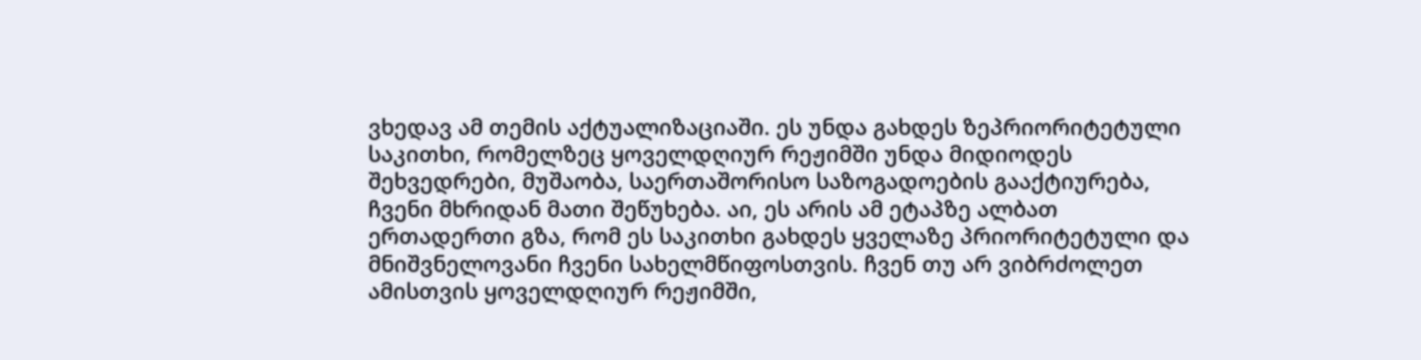ვხედავ ამ თემის აქტუალიზაციაში. ეს უნდა გახდეს ზეპრიორიტეტული საკითხი, რომელზეც ყოველდღიურ რეჟიმში უნდა მიდიოდეს შეხვედრები, მუშაობა, საერთაშორისო საზოგადოების გააქტიურება, ჩვენი მხრიდან მათი შეწუხება. აი, ეს არის ამ ეტაპზე ალბათ ერთადერთი გზა, რომ ეს საკითხი გახდეს ყველაზე პრიორიტეტული და მნიშვნელოვანი ჩვენი სახელმწიფოსთვის. ჩვენ თუ არ ვიბრძოლეთ ამისთვის ყოველდღიურ რეჟიმში,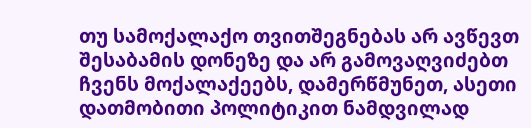თუ სამოქალაქო თვითშეგნებას არ ავწევთ შესაბამის დონეზე და არ გამოვაღვიძებთ ჩვენს მოქალაქეებს, დამერწმუნეთ, ასეთი დათმობითი პოლიტიკით ნამდვილად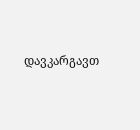დავკარგავთ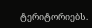ტერიტორიებს.